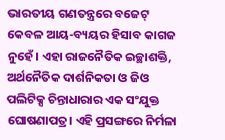ଭାରତୀୟ ଗଣତନ୍ତ୍ରରେ ବଜେଟ୍ କେବଳ ଆୟ-ବ୍ୟୟର ହିସାବ କାଗଜ ନୁହେଁ। ଏହା ରାଜନୈତିକ ଇଚ୍ଛାଶକ୍ତି, ଅର୍ଥନୈତିକ ଦାର୍ଶନିକତା ଓ ଜିଓ ପଲିଟିକ୍ସ ଚିନ୍ତାଧାରାର ଏକ ସଂଯୁକ୍ତ ଘୋଷଣାପତ୍ର। ଏହି ପ୍ରସଙ୍ଗରେ ନିର୍ମଳା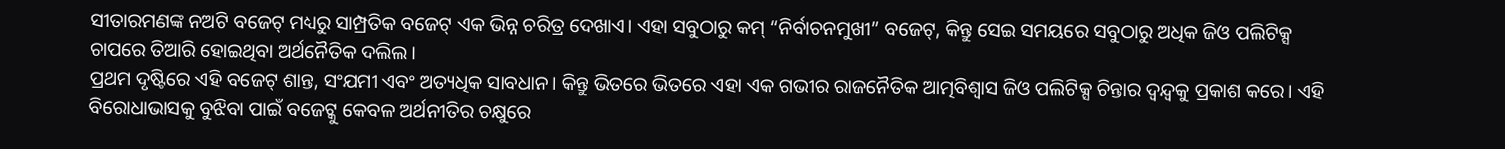ସୀତାରମଣଙ୍କ ନଅଟି ବଜେଟ୍ ମଧ୍ୟରୁ ସାମ୍ପ୍ରତିକ ବଜେଟ୍ ଏକ ଭିନ୍ନ ଚରିତ୍ର ଦେଖାଏ। ଏହା ସବୁଠାରୁ କମ୍ “ନିର୍ବାଚନମୁଖୀ” ବଜେଟ୍, କିନ୍ତୁ ସେଇ ସମୟରେ ସବୁଠାରୁ ଅଧିକ ଜିଓ ପଲିଟିକ୍ସ ଚାପରେ ତିଆରି ହୋଇଥିବା ଅର୍ଥନୈତିକ ଦଲିଲ।
ପ୍ରଥମ ଦୃଷ୍ଟିରେ ଏହି ବଜେଟ୍ ଶାନ୍ତ, ସଂଯମୀ ଏବଂ ଅତ୍ୟଧିକ ସାବଧାନ। କିନ୍ତୁ ଭିତରେ ଭିତରେ ଏହା ଏକ ଗଭୀର ରାଜନୈତିକ ଆତ୍ମବିଶ୍ୱାସ ଜିଓ ପଲିଟିକ୍ସ ଚିନ୍ତାର ଦ୍ୱନ୍ଦ୍ୱକୁ ପ୍ରକାଶ କରେ। ଏହି ବିରୋଧାଭାସକୁ ବୁଝିବା ପାଇଁ ବଜେଟ୍କୁ କେବଳ ଅର୍ଥନୀତିର ଚକ୍ଷୁରେ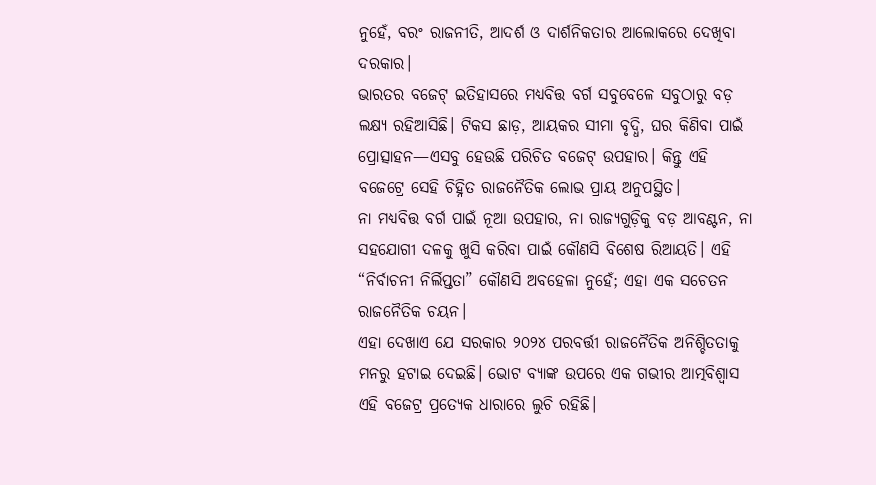ନୁହେଁ, ବରଂ ରାଜନୀତି, ଆଦର୍ଶ ଓ ଦାର୍ଶନିକତାର ଆଲୋକରେ ଦେଖିବା ଦରକାର।
ଭାରତର ବଜେଟ୍ ଇତିହାସରେ ମଧ୍ୟବିତ୍ତ ବର୍ଗ ସବୁବେଳେ ସବୁଠାରୁ ବଡ଼ ଲକ୍ଷ୍ୟ ରହିଆସିଛି। ଟିକସ ଛାଡ଼, ଆୟକର ସୀମା ବୃଦ୍ଧି, ଘର କିଣିବା ପାଇଁ ପ୍ରୋତ୍ସାହନ—ଏସବୁ ହେଉଛି ପରିଚିତ ବଜେଟ୍ ଉପହାର। କିନ୍ତୁ ଏହି ବଜେଟ୍ରେ ସେହି ଚିହ୍ନିତ ରାଜନୈତିକ ଲୋଭ ପ୍ରାୟ ଅନୁପସ୍ଥିତ।
ନା ମଧ୍ୟବିତ୍ତ ବର୍ଗ ପାଇଁ ନୂଆ ଉପହାର, ନା ରାଜ୍ୟଗୁଡ଼ିକୁ ବଡ଼ ଆବଣ୍ଟନ, ନା ସହଯୋଗୀ ଦଳକୁ ଖୁସି କରିବା ପାଇଁ କୌଣସି ବିଶେଷ ରିଆୟତି। ଏହି “ନିର୍ବାଚନୀ ନିର୍ଲିପ୍ତତା” କୌଣସି ଅବହେଳା ନୁହେଁ; ଏହା ଏକ ସଚେତନ ରାଜନୈତିକ ଚୟନ।
ଏହା ଦେଖାଏ ଯେ ସରକାର ୨୦୨୪ ପରବର୍ତ୍ତୀ ରାଜନୈତିକ ଅନିଶ୍ଚିତତାକୁ ମନରୁ ହଟାଇ ଦେଇଛି। ଭୋଟ ବ୍ୟାଙ୍କ ଉପରେ ଏକ ଗଭୀର ଆତ୍ମବିଶ୍ୱାସ ଏହି ବଜେଟ୍ର ପ୍ରତ୍ୟେକ ଧାରାରେ ଲୁଚି ରହିଛି।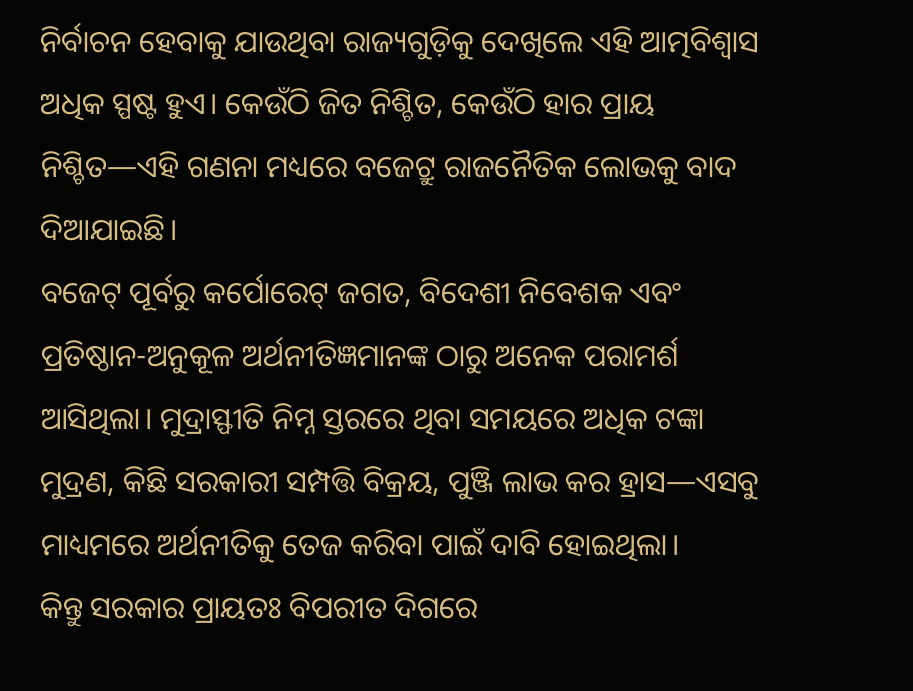ନିର୍ବାଚନ ହେବାକୁ ଯାଉଥିବା ରାଜ୍ୟଗୁଡ଼ିକୁ ଦେଖିଲେ ଏହି ଆତ୍ମବିଶ୍ୱାସ ଅଧିକ ସ୍ପଷ୍ଟ ହୁଏ। କେଉଁଠି ଜିତ ନିଶ୍ଚିତ, କେଉଁଠି ହାର ପ୍ରାୟ ନିଶ୍ଚିତ—ଏହି ଗଣନା ମଧ୍ୟରେ ବଜେଟ୍ରୁ ରାଜନୈତିକ ଲୋଭକୁ ବାଦ ଦିଆଯାଇଛି।
ବଜେଟ୍ ପୂର୍ବରୁ କର୍ପୋରେଟ୍ ଜଗତ, ବିଦେଶୀ ନିବେଶକ ଏବଂ ପ୍ରତିଷ୍ଠାନ-ଅନୁକୂଳ ଅର୍ଥନୀତିଜ୍ଞମାନଙ୍କ ଠାରୁ ଅନେକ ପରାମର୍ଶ ଆସିଥିଲା। ମୁଦ୍ରାସ୍ଫୀତି ନିମ୍ନ ସ୍ତରରେ ଥିବା ସମୟରେ ଅଧିକ ଟଙ୍କା ମୁଦ୍ରଣ, କିଛି ସରକାରୀ ସମ୍ପତ୍ତି ବିକ୍ରୟ, ପୁଞ୍ଜି ଲାଭ କର ହ୍ରାସ—ଏସବୁ ମାଧ୍ୟମରେ ଅର୍ଥନୀତିକୁ ତେଜ କରିବା ପାଇଁ ଦାବି ହୋଇଥିଲା।
କିନ୍ତୁ ସରକାର ପ୍ରାୟତଃ ବିପରୀତ ଦିଗରେ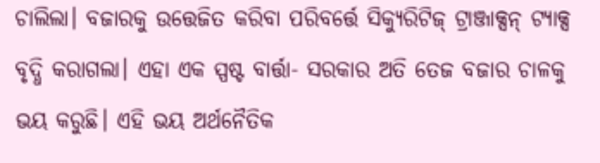ଚାଲିଲା। ବଜାରକୁ ଉତ୍ତେଜିତ କରିବା ପରିବର୍ତ୍ତେ ସିକ୍ୟୁରିଟିଜ୍ ଟ୍ରାଞ୍ଜାକ୍ସନ୍ ଟ୍ୟାକ୍ସ ବୃଦ୍ଧି କରାଗଲା। ଏହା ଏକ ସ୍ପଷ୍ଟ ବାର୍ତ୍ତା- ସରକାର ଅତି ତେଜ ବଜାର ଚାଳକୁ ଭୟ କରୁଛି। ଏହି ଭୟ ଅର୍ଥନୈତିକ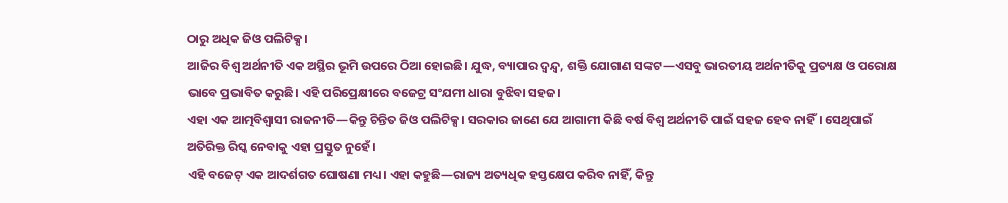ଠାରୁ ଅଧିକ ଜିଓ ପଲିଟିକ୍ସ।
ଆଜିର ବିଶ୍ୱ ଅର୍ଥନୀତି ଏକ ଅସ୍ଥିର ଭୂମି ଉପରେ ଠିଆ ହୋଇଛି। ଯୁଦ୍ଧ, ବ୍ୟାପାର ଦ୍ୱନ୍ଦ୍ୱ, ଶକ୍ତି ଯୋଗାଣ ସଙ୍କଟ—ଏସବୁ ଭାରତୀୟ ଅର୍ଥନୀତିକୁ ପ୍ରତ୍ୟକ୍ଷ ଓ ପରୋକ୍ଷ ଭାବେ ପ୍ରଭାବିତ କରୁଛି। ଏହି ପରିପ୍ରେକ୍ଷୀରେ ବଜେଟ୍ର ସଂଯମୀ ଧାରା ବୁଝିବା ସହଜ।
ଏହା ଏକ ଆତ୍ମବିଶ୍ୱାସୀ ରାଜନୀତି—କିନ୍ତୁ ଚିନ୍ତିତ ଜିଓ ପଲିଟିକ୍ସ। ସରକାର ଜାଣେ ଯେ ଆଗାମୀ କିଛି ବର୍ଷ ବିଶ୍ୱ ଅର୍ଥନୀତି ପାଇଁ ସହଜ ହେବ ନାହିଁ। ସେଥିପାଇଁ ଅତିରିକ୍ତ ରିସ୍କ ନେବାକୁ ଏହା ପ୍ରସ୍ତୁତ ନୁହେଁ।
ଏହି ବଜେଟ୍ ଏକ ଆଦର୍ଶଗତ ଘୋଷଣା ମଧ୍ୟ। ଏହା କହୁଛି—ରାଜ୍ୟ ଅତ୍ୟଧିକ ହସ୍ତକ୍ଷେପ କରିବ ନାହିଁ, କିନ୍ତୁ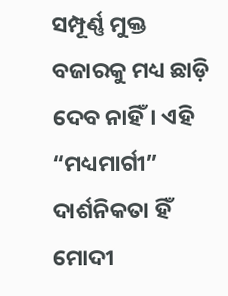ସମ୍ପୂର୍ଣ୍ଣ ମୁକ୍ତ ବଜାରକୁ ମଧ୍ୟ ଛାଡ଼ି ଦେବ ନାହିଁ। ଏହି “ମଧ୍ୟମାର୍ଗୀ” ଦାର୍ଶନିକତା ହିଁ ମୋଦୀ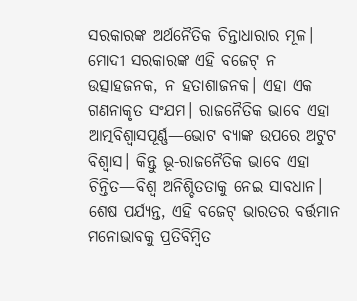ସରକାରଙ୍କ ଅର୍ଥନୈତିକ ଚିନ୍ତାଧାରାର ମୂଳ।
ମୋଦୀ ସରକାରଙ୍କ ଏହି ବଜେଟ୍ ନ ଉତ୍ସାହଜନକ, ନ ହତାଶାଜନକ। ଏହା ଏକ ଗଣନାକୃତ ସଂଯମ। ରାଜନୈତିକ ଭାବେ ଏହା ଆତ୍ମବିଶ୍ୱାସପୂର୍ଣ୍ଣ—ଭୋଟ ବ୍ୟାଙ୍କ ଉପରେ ଅଟୁଟ ବିଶ୍ୱାସ। କିନ୍ତୁ ଭୂ-ରାଜନୈତିକ ଭାବେ ଏହା ଚିନ୍ତିତ—ବିଶ୍ୱ ଅନିଶ୍ଚିତତାକୁ ନେଇ ସାବଧାନ।
ଶେଷ ପର୍ଯ୍ୟନ୍ତ, ଏହି ବଜେଟ୍ ଭାରତର ବର୍ତ୍ତମାନ ମନୋଭାବକୁ ପ୍ରତିବିମ୍ବିତ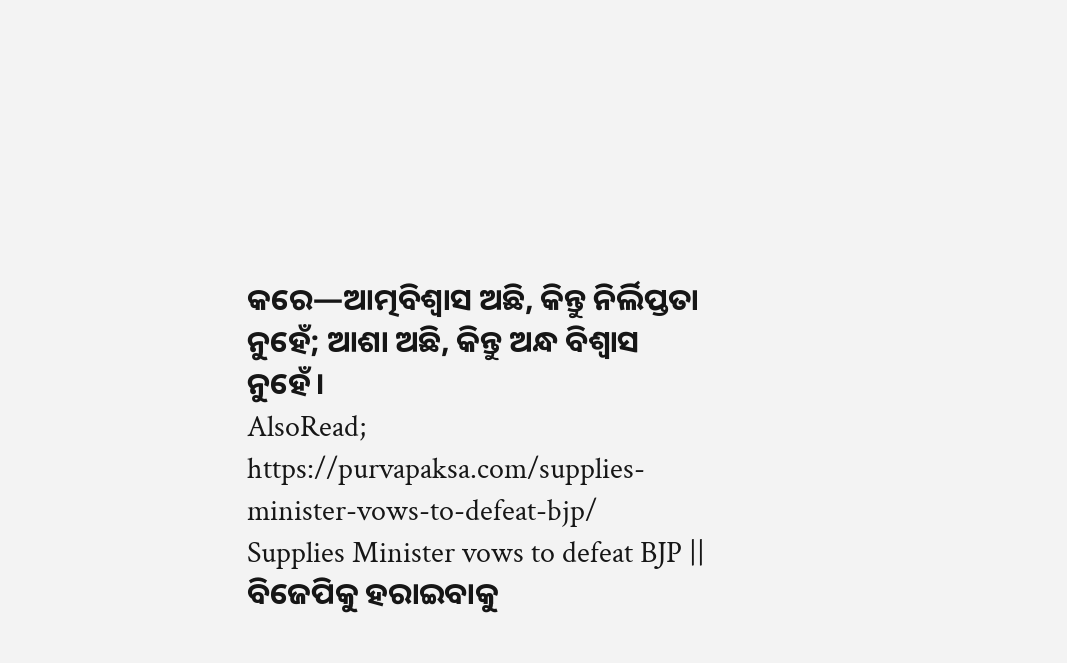କରେ—ଆତ୍ମବିଶ୍ୱାସ ଅଛି, କିନ୍ତୁ ନିର୍ଲିପ୍ତତା ନୁହେଁ; ଆଶା ଅଛି, କିନ୍ତୁ ଅନ୍ଧ ବିଶ୍ୱାସ ନୁହେଁ।
AlsoRead; https://purvapaksa.com/supplies-minister-vows-to-defeat-bjp/
Supplies Minister vows to defeat BJP || ବିଜେପିକୁ ହରାଇବାକୁ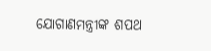ଯୋଗାଣମନ୍ତ୍ରୀଙ୍କ ଶପଥ